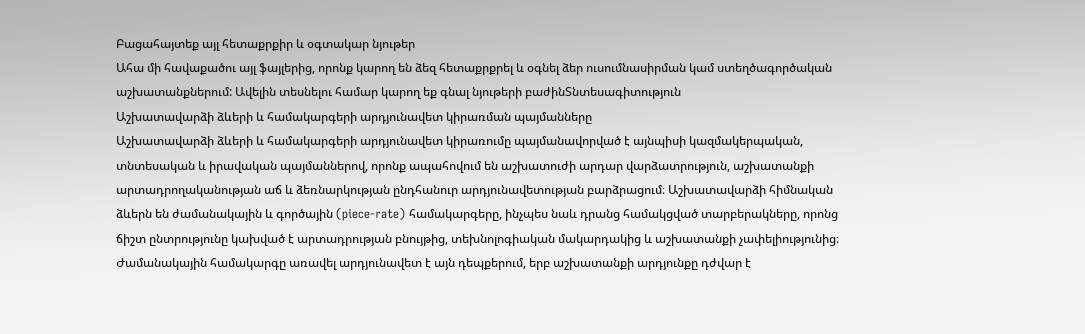Բացահայտեք այլ հետաքրքիր և օգտակար նյութեր
Ահա մի հավաքածու այլ ֆայլերից, որոնք կարող են ձեզ հետաքրքրել և օգնել ձեր ուսումնասիրման կամ ստեղծագործական աշխատանքներում: Ավելին տեսնելու համար կարող եք գնալ նյութերի բաժինՏնտեսագիտություն
Աշխատավարձի ձևերի և համակարգերի արդյունավետ կիրառման պայմանները
Աշխատավարձի ձևերի և համակարգերի արդյունավետ կիրառումը պայմանավորված է այնպիսի կազմակերպական, տնտեսական և իրավական պայմաններով, որոնք ապահովում են աշխատուժի արդար վարձատրություն, աշխատանքի արտադրողականության աճ և ձեռնարկության ընդհանուր արդյունավետության բարձրացում։ Աշխատավարձի հիմնական ձևերն են ժամանակային և գործային (piece-rate) համակարգերը, ինչպես նաև դրանց համակցված տարբերակները, որոնց ճիշտ ընտրությունը կախված է արտադրության բնույթից, տեխնոլոգիական մակարդակից և աշխատանքի չափելիությունից։ Ժամանակային համակարգը առավել արդյունավետ է այն դեպքերում, երբ աշխատանքի արդյունքը դժվար է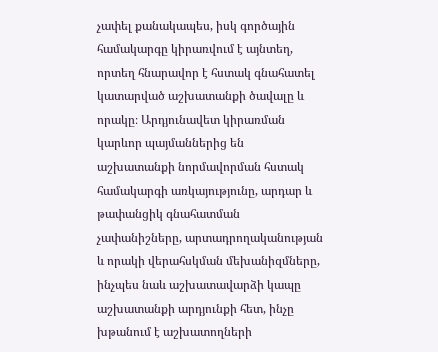չափել քանակապես, իսկ գործային համակարգը կիրառվում է այնտեղ, որտեղ հնարավոր է հստակ գնահատել կատարված աշխատանքի ծավալը և որակը։ Արդյունավետ կիրառման կարևոր պայմաններից են աշխատանքի նորմավորման հստակ համակարգի առկայությունը, արդար և թափանցիկ գնահատման չափանիշները, արտադրողականության և որակի վերահսկման մեխանիզմները, ինչպես նաև աշխատավարձի կապը աշխատանքի արդյունքի հետ, ինչը խթանում է աշխատողների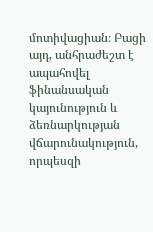մոտիվացիան։ Բացի այդ, անհրաժեշտ է ապահովել ֆինանսական կայունություն և ձեռնարկության վճարունակություն, որպեսզի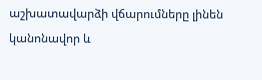աշխատավարձի վճարումները լինեն կանոնավոր և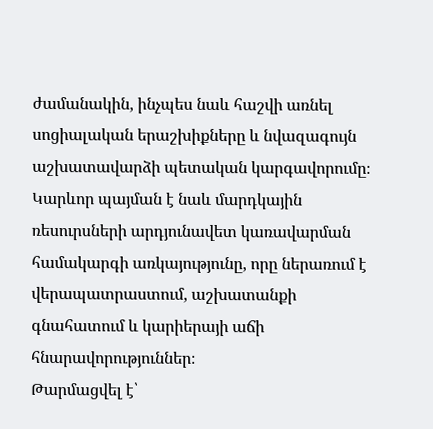ժամանակին, ինչպես նաև հաշվի առնել սոցիալական երաշխիքները և նվազագույն աշխատավարձի պետական կարգավորումը։ Կարևոր պայման է նաև մարդկային ռեսուրսների արդյունավետ կառավարման համակարգի առկայությունը, որը ներառում է վերապատրաստում, աշխատանքի գնահատում և կարիերայի աճի հնարավորություններ։
Թարմացվել է՝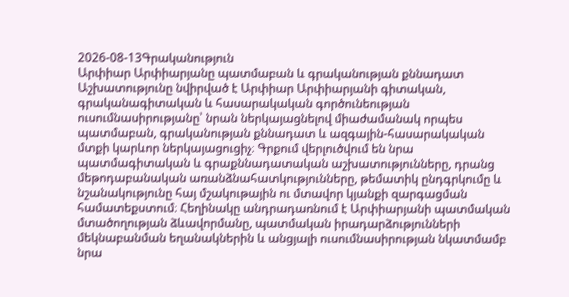2026-08-13Գրականություն
Արփիար Արփիարյանը պատմաբան և գրականության քննադատ
Աշխատությունը նվիրված է Արփիար Արփիարյանի գիտական, գրականագիտական և հասարակական գործունեության ուսումնասիրությանը՝ նրան ներկայացնելով միաժամանակ որպես պատմաբան, գրականության քննադատ և ազգային-հասարակական մտքի կարևոր ներկայացուցիչ։ Գրքում վերլուծվում են նրա պատմագիտական և գրաքննադատական աշխատությունները, դրանց մեթոդաբանական առանձնահատկությունները, թեմատիկ ընդգրկումը և նշանակությունը հայ մշակութային ու մտավոր կյանքի զարգացման համատեքստում։ Հեղինակը անդրադառնում է Արփիարյանի պատմական մտածողության ձևավորմանը, պատմական իրադարձությունների մեկնաբանման եղանակներին և անցյալի ուսումնասիրության նկատմամբ նրա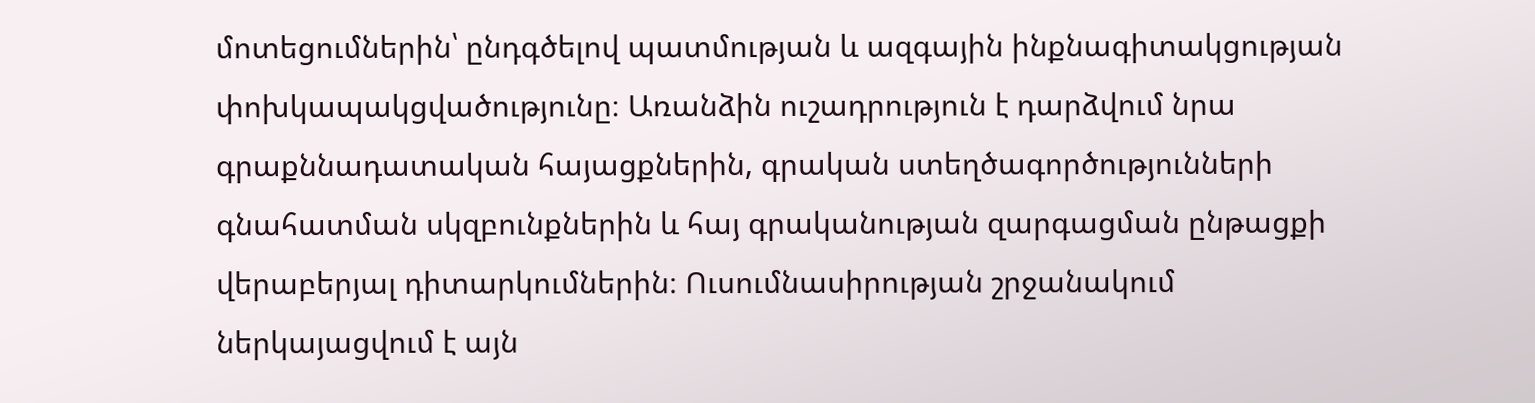մոտեցումներին՝ ընդգծելով պատմության և ազգային ինքնագիտակցության փոխկապակցվածությունը։ Առանձին ուշադրություն է դարձվում նրա գրաքննադատական հայացքներին, գրական ստեղծագործությունների գնահատման սկզբունքներին և հայ գրականության զարգացման ընթացքի վերաբերյալ դիտարկումներին։ Ուսումնասիրության շրջանակում ներկայացվում է այն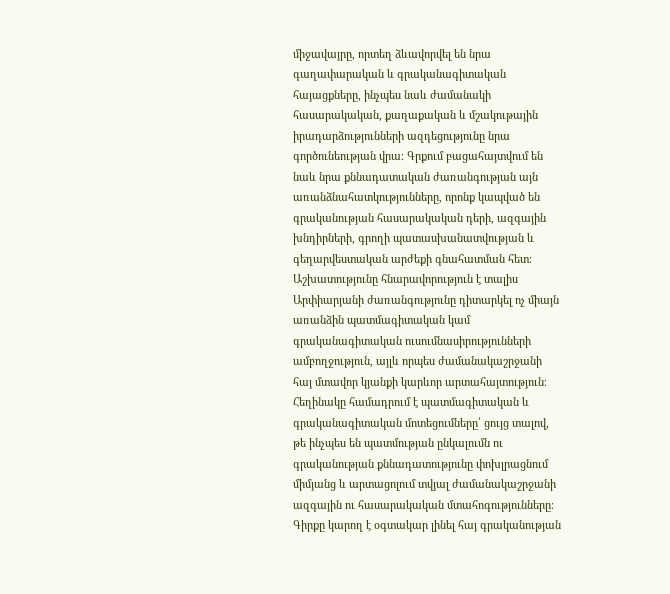միջավայրը, որտեղ ձևավորվել են նրա գաղափարական և գրականագիտական հայացքները, ինչպես նաև ժամանակի հասարակական, քաղաքական և մշակութային իրադարձությունների ազդեցությունը նրա գործունեության վրա։ Գրքում բացահայտվում են նաև նրա քննադատական ժառանգության այն առանձնահատկությունները, որոնք կապված են գրականության հասարակական դերի, ազգային խնդիրների, գրողի պատասխանատվության և գեղարվեստական արժեքի գնահատման հետ։ Աշխատությունը հնարավորություն է տալիս Արփիարյանի ժառանգությունը դիտարկել ոչ միայն առանձին պատմագիտական կամ գրականագիտական ուսումնասիրությունների ամբողջություն, այլև որպես ժամանակաշրջանի հայ մտավոր կյանքի կարևոր արտահայտություն։ Հեղինակը համադրում է պատմագիտական և գրականագիտական մոտեցումները՝ ցույց տալով, թե ինչպես են պատմության ընկալումն ու գրականության քննադատությունը փոխլրացնում միմյանց և արտացոլում տվյալ ժամանակաշրջանի ազգային ու հասարակական մտահոգությունները։ Գիրքը կարող է օգտակար լինել հայ գրականության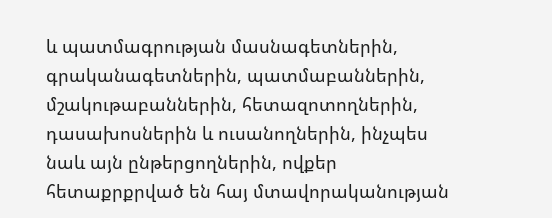և պատմագրության մասնագետներին, գրականագետներին, պատմաբաններին, մշակութաբաններին, հետազոտողներին, դասախոսներին և ուսանողներին, ինչպես նաև այն ընթերցողներին, ովքեր հետաքրքրված են հայ մտավորականության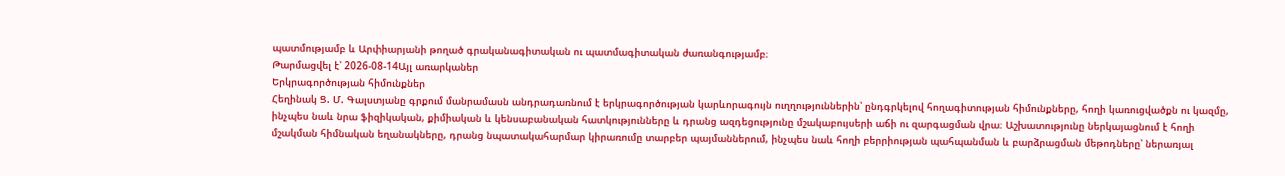պատմությամբ և Արփիարյանի թողած գրականագիտական ու պատմագիտական ժառանգությամբ։
Թարմացվել է՝ 2026-08-14Այլ առարկաներ
Երկրագործության հիմունքներ
Հեղինակ Ց. Մ. Գալստյանը գրքում մանրամասն անդրադառնում է երկրագործության կարևորագույն ուղղություններին՝ ընդգրկելով հողագիտության հիմունքները, հողի կառուցվածքն ու կազմը, ինչպես նաև նրա ֆիզիկական, քիմիական և կենսաբանական հատկությունները և դրանց ազդեցությունը մշակաբույսերի աճի ու զարգացման վրա։ Աշխատությունը ներկայացնում է հողի մշակման հիմնական եղանակները, դրանց նպատակահարմար կիրառումը տարբեր պայմաններում, ինչպես նաև հողի բերրիության պահպանման և բարձրացման մեթոդները՝ ներառյալ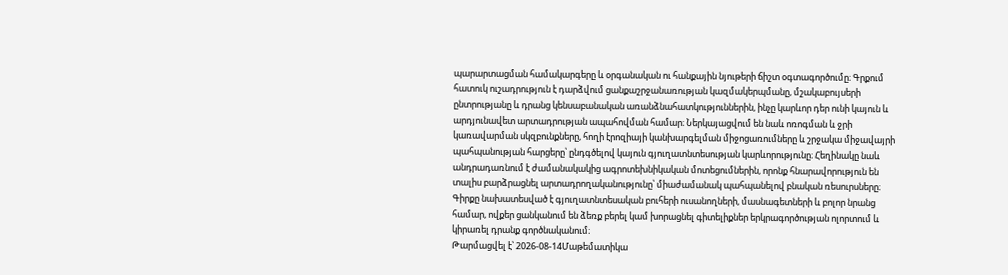պարարտացման համակարգերը և օրգանական ու հանքային նյութերի ճիշտ օգտագործումը։ Գրքում հատուկ ուշադրություն է դարձվում ցանքաշրջանառության կազմակերպմանը, մշակաբույսերի ընտրությանը և դրանց կենսաբանական առանձնահատկություններին, ինչը կարևոր դեր ունի կայուն և արդյունավետ արտադրության ապահովման համար։ Ներկայացվում են նաև ոռոգման և ջրի կառավարման սկզբունքները, հողի էրոզիայի կանխարգելման միջոցառումները և շրջակա միջավայրի պահպանության հարցերը՝ ընդգծելով կայուն գյուղատնտեսության կարևորությունը։ Հեղինակը նաև անդրադառնում է ժամանակակից ագրոտեխնիկական մոտեցումներին, որոնք հնարավորություն են տալիս բարձրացնել արտադրողականությունը՝ միաժամանակ պահպանելով բնական ռեսուրսները։ Գիրքը նախատեսված է գյուղատնտեսական բուհերի ուսանողների, մասնագետների և բոլոր նրանց համար, ովքեր ցանկանում են ձեռք բերել կամ խորացնել գիտելիքներ երկրագործության ոլորտում և կիրառել դրանք գործնականում։
Թարմացվել է՝ 2026-08-14Մաթեմատիկա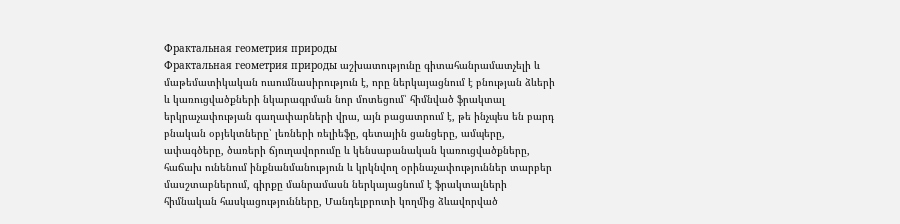Фрактальная геометрия природы
Фрактальная геометрия природы աշխատությունը գիտահանրամատչելի և մաթեմատիկական ուսումնասիրություն է, որը ներկայացնում է բնության ձևերի և կառուցվածքների նկարագրման նոր մոտեցում՝ հիմնված ֆրակտալ երկրաչափության գաղափարների վրա, այն բացատրում է, թե ինչպես են բարդ բնական օբյեկտները՝ լեռների ռելիեֆը, գետային ցանցերը, ամպերը, ափագծերը, ծառերի ճյուղավորումը և կենսաբանական կառուցվածքները, հաճախ ունենում ինքնանմանություն և կրկնվող օրինաչափություններ տարբեր մասշտաբներում, գիրքը մանրամասն ներկայացնում է ֆրակտալների հիմնական հասկացությունները, Մանդելբրոտի կողմից ձևավորված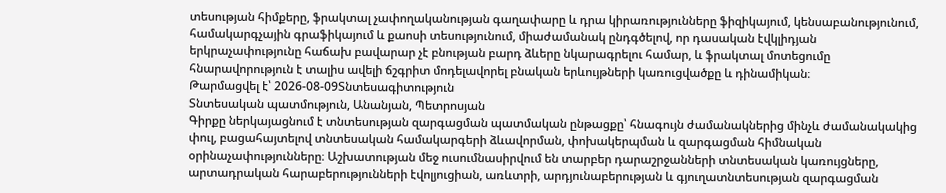տեսության հիմքերը, ֆրակտալ չափողականության գաղափարը և դրա կիրառությունները ֆիզիկայում, կենսաբանությունում, համակարգչային գրաֆիկայում և քաոսի տեսությունում, միաժամանակ ընդգծելով, որ դասական էվկլիդյան երկրաչափությունը հաճախ բավարար չէ բնության բարդ ձևերը նկարագրելու համար, և ֆրակտալ մոտեցումը հնարավորություն է տալիս ավելի ճշգրիտ մոդելավորել բնական երևույթների կառուցվածքը և դինամիկան։
Թարմացվել է՝ 2026-08-09Տնտեսագիտություն
Տնտեսական պատմություն, Անանյան, Պետրոսյան
Գիրքը ներկայացնում է տնտեսության զարգացման պատմական ընթացքը՝ հնագույն ժամանակներից մինչև ժամանակակից փուլ, բացահայտելով տնտեսական համակարգերի ձևավորման, փոխակերպման և զարգացման հիմնական օրինաչափությունները։ Աշխատության մեջ ուսումնասիրվում են տարբեր դարաշրջանների տնտեսական կառույցները, արտադրական հարաբերությունների էվոլյուցիան, առևտրի, արդյունաբերության և գյուղատնտեսության զարգացման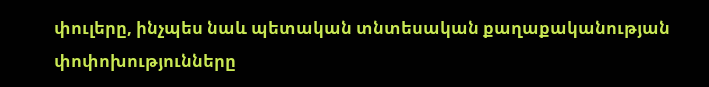փուլերը, ինչպես նաև պետական տնտեսական քաղաքականության փոփոխությունները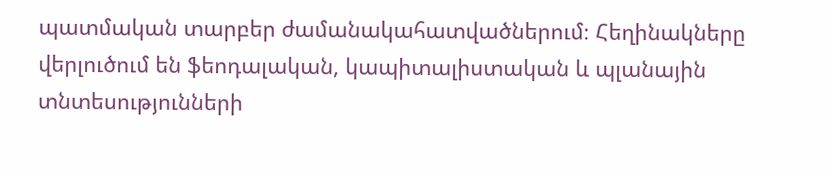պատմական տարբեր ժամանակահատվածներում։ Հեղինակները վերլուծում են ֆեոդալական, կապիտալիստական և պլանային տնտեսությունների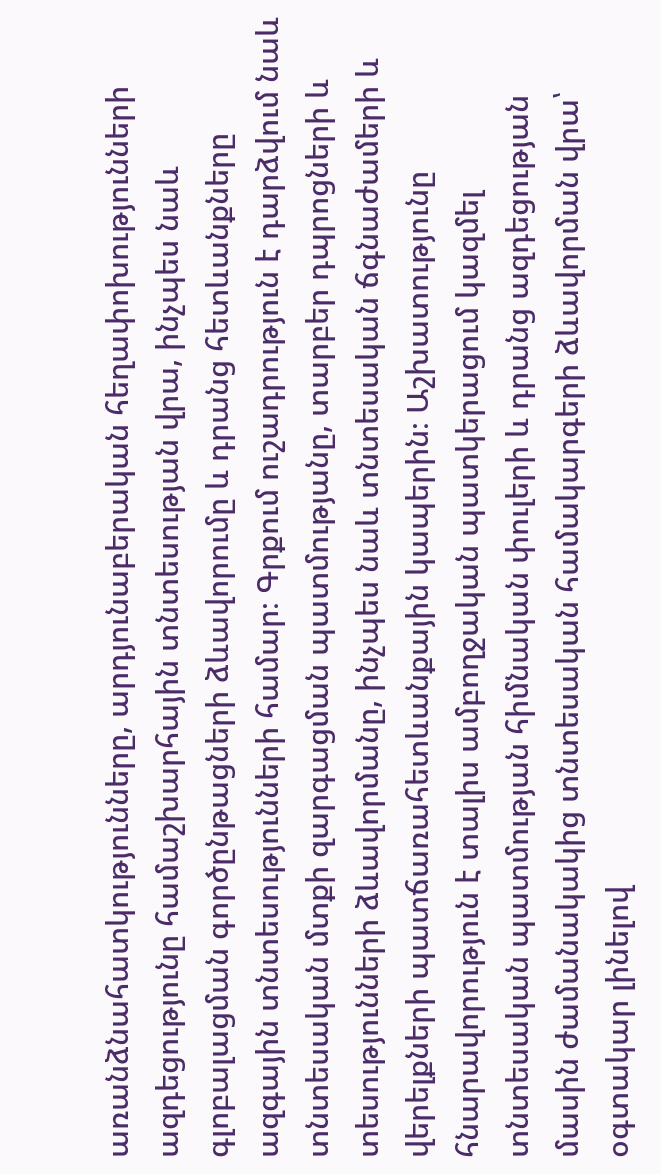առանձնահատկությունները, արդյունաբերական հեղափոխությունների ազդեցությունը համաշխարհային տնտեսության վրա, ինչպես նաև գլոբալացման գործընթացների ձևավորումը և դրանց հետևանքները ազգային տնտեսությունների համար։ Գրքում ուշադրություն է դարձվում նաև տնտեսական մտքի զարգացման պատմությանը, տարբեր դպրոցների և տեսությունների ձևավորմանը, ինչպես նաև տնտեսական ճգնաժամերի և վերելքների պատճառահետևանքային կապերին։ Աշխատությունը հնարավորություն է տալիս ամբողջական պատկերացում կազմել տնտեսական պատմության հիմնական փուլերի և դրանց ազդեցության մասին ժամանակակից տնտեսական համակարգերի ձևավորման վրա՝ օգտակար լինելով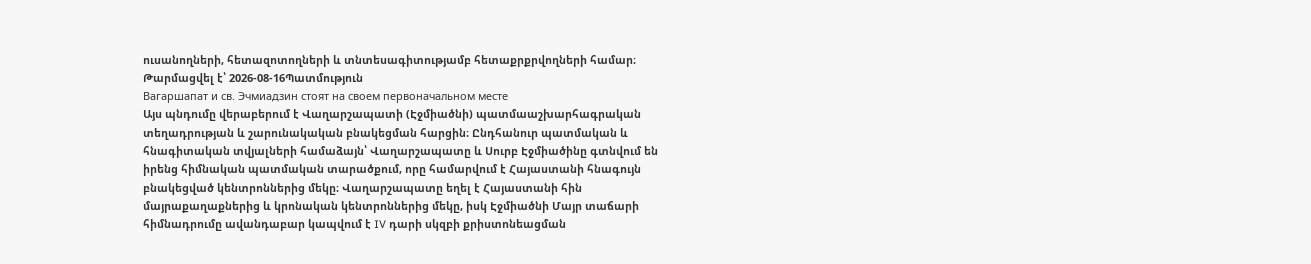ուսանողների, հետազոտողների և տնտեսագիտությամբ հետաքրքրվողների համար։
Թարմացվել է՝ 2026-08-16Պատմություն
Вагаршапат и св. Эчмиадзин стоят на своем первоначальном месте
Այս պնդումը վերաբերում է Վաղարշապատի (Էջմիածնի) պատմաաշխարհագրական տեղադրության և շարունակական բնակեցման հարցին։ Ընդհանուր պատմական և հնագիտական տվյալների համաձայն՝ Վաղարշապատը և Սուրբ Էջմիածինը գտնվում են իրենց հիմնական պատմական տարածքում, որը համարվում է Հայաստանի հնագույն բնակեցված կենտրոններից մեկը։ Վաղարշապատը եղել է Հայաստանի հին մայրաքաղաքներից և կրոնական կենտրոններից մեկը, իսկ Էջմիածնի Մայր տաճարի հիմնադրումը ավանդաբար կապվում է IV դարի սկզբի քրիստոնեացման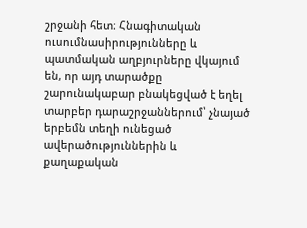շրջանի հետ։ Հնագիտական ուսումնասիրությունները և պատմական աղբյուրները վկայում են, որ այդ տարածքը շարունակաբար բնակեցված է եղել տարբեր դարաշրջաններում՝ չնայած երբեմն տեղի ունեցած ավերածություններին և քաղաքական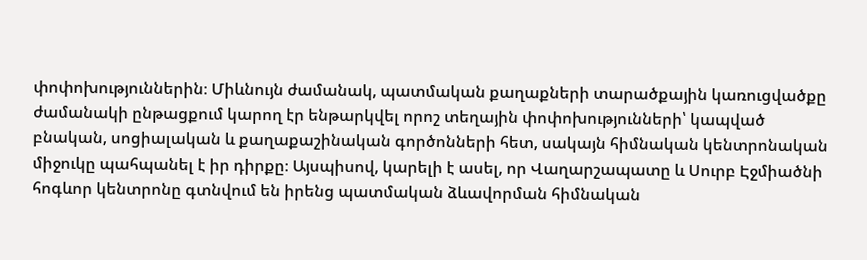փոփոխություններին։ Միևնույն ժամանակ, պատմական քաղաքների տարածքային կառուցվածքը ժամանակի ընթացքում կարող էր ենթարկվել որոշ տեղային փոփոխությունների՝ կապված բնական, սոցիալական և քաղաքաշինական գործոնների հետ, սակայն հիմնական կենտրոնական միջուկը պահպանել է իր դիրքը։ Այսպիսով, կարելի է ասել, որ Վաղարշապատը և Սուրբ Էջմիածնի հոգևոր կենտրոնը գտնվում են իրենց պատմական ձևավորման հիմնական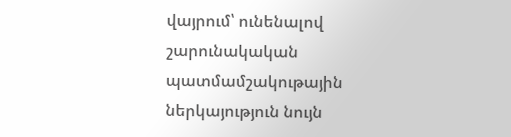վայրում՝ ունենալով շարունակական պատմամշակութային ներկայություն նույն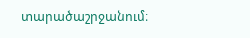տարածաշրջանում։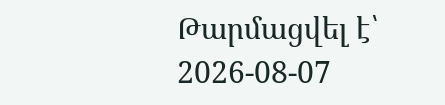Թարմացվել է՝ 2026-08-07